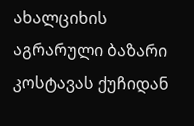ახალციხის აგრარული ბაზარი კოსტავას ქუჩიდან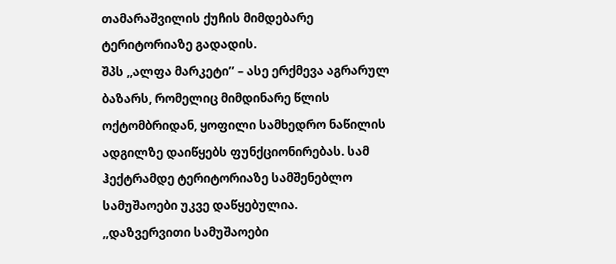თამარაშვილის ქუჩის მიმდებარე ტერიტორიაზე გადადის.
შპს ,,ალფა მარკეტი’’ – ასე ერქმევა აგრარულ ბაზარს, რომელიც მიმდინარე წლის ოქტომბრიდან, ყოფილი სამხედრო ნაწილის ადგილზე დაიწყებს ფუნქციონირებას. სამ ჰექტრამდე ტერიტორიაზე სამშენებლო სამუშაოები უკვე დაწყებულია.
,,დაზვერვითი სამუშაოები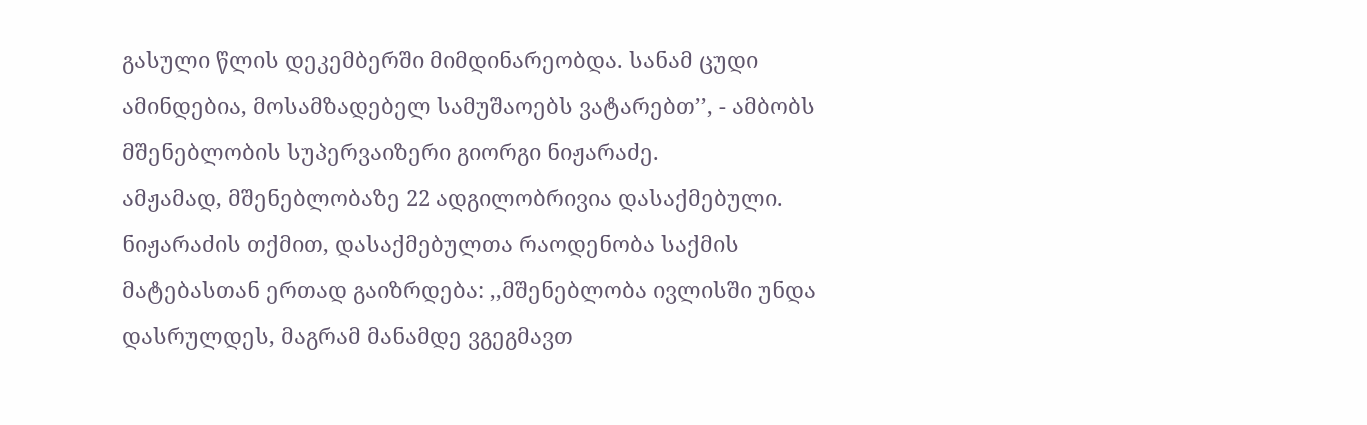გასული წლის დეკემბერში მიმდინარეობდა. სანამ ცუდი ამინდებია, მოსამზადებელ სამუშაოებს ვატარებთ’’, - ამბობს მშენებლობის სუპერვაიზერი გიორგი ნიჟარაძე.
ამჟამად, მშენებლობაზე 22 ადგილობრივია დასაქმებული. ნიჟარაძის თქმით, დასაქმებულთა რაოდენობა საქმის მატებასთან ერთად გაიზრდება: ,,მშენებლობა ივლისში უნდა დასრულდეს, მაგრამ მანამდე ვგეგმავთ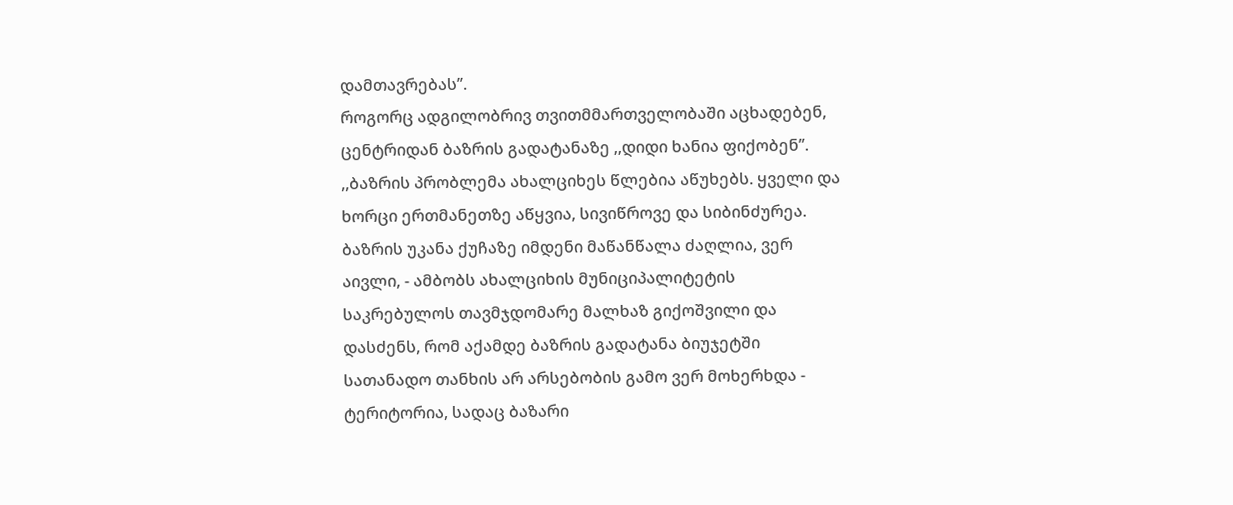დამთავრებას’’.
როგორც ადგილობრივ თვითმმართველობაში აცხადებენ, ცენტრიდან ბაზრის გადატანაზე ,,დიდი ხანია ფიქობენ’’.
,,ბაზრის პრობლემა ახალციხეს წლებია აწუხებს. ყველი და ხორცი ერთმანეთზე აწყვია, სივიწროვე და სიბინძურეა. ბაზრის უკანა ქუჩაზე იმდენი მაწანწალა ძაღლია, ვერ აივლი, - ამბობს ახალციხის მუნიციპალიტეტის საკრებულოს თავმჯდომარე მალხაზ გიქოშვილი და დასძენს, რომ აქამდე ბაზრის გადატანა ბიუჯეტში სათანადო თანხის არ არსებობის გამო ვერ მოხერხდა - ტერიტორია, სადაც ბაზარი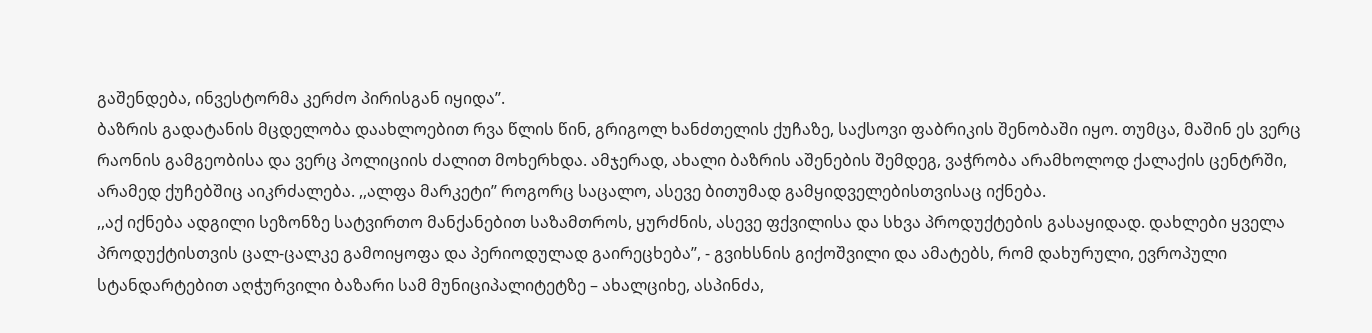გაშენდება, ინვესტორმა კერძო პირისგან იყიდა’’.
ბაზრის გადატანის მცდელობა დაახლოებით რვა წლის წინ, გრიგოლ ხანძთელის ქუჩაზე, საქსოვი ფაბრიკის შენობაში იყო. თუმცა, მაშინ ეს ვერც რაონის გამგეობისა და ვერც პოლიციის ძალით მოხერხდა. ამჯერად, ახალი ბაზრის აშენების შემდეგ, ვაჭრობა არამხოლოდ ქალაქის ცენტრში, არამედ ქუჩებშიც აიკრძალება. ,,ალფა მარკეტი’’ როგორც საცალო, ასევე ბითუმად გამყიდველებისთვისაც იქნება.
,,აქ იქნება ადგილი სეზონზე სატვირთო მანქანებით საზამთროს, ყურძნის, ასევე ფქვილისა და სხვა პროდუქტების გასაყიდად. დახლები ყველა პროდუქტისთვის ცალ-ცალკე გამოიყოფა და პერიოდულად გაირეცხება’’, - გვიხსნის გიქოშვილი და ამატებს, რომ დახურული, ევროპული სტანდარტებით აღჭურვილი ბაზარი სამ მუნიციპალიტეტზე – ახალციხე, ასპინძა,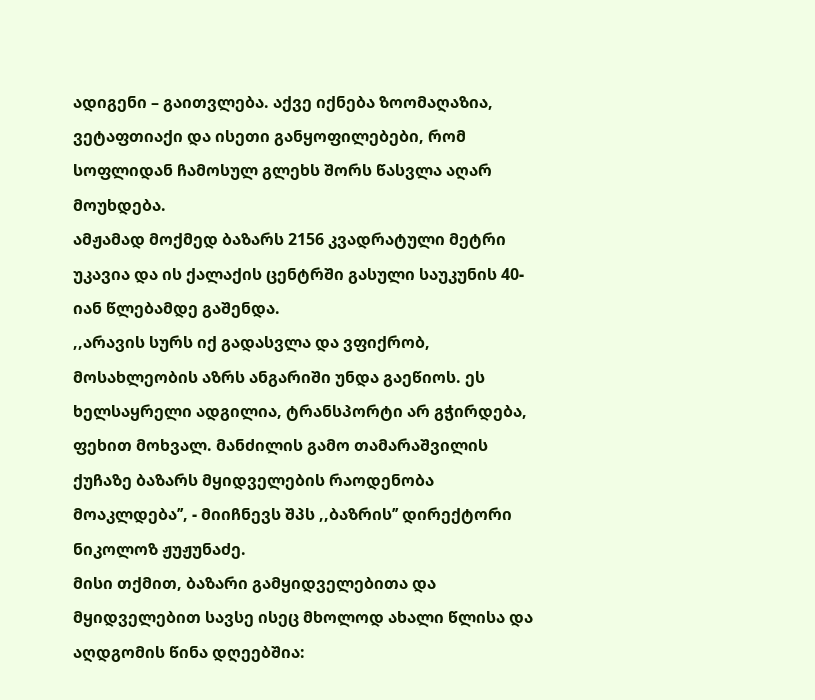ადიგენი – გაითვლება. აქვე იქნება ზოომაღაზია, ვეტაფთიაქი და ისეთი განყოფილებები, რომ სოფლიდან ჩამოსულ გლეხს შორს წასვლა აღარ მოუხდება.
ამჟამად მოქმედ ბაზარს 2156 კვადრატული მეტრი უკავია და ის ქალაქის ცენტრში გასული საუკუნის 40-იან წლებამდე გაშენდა.
,,არავის სურს იქ გადასვლა და ვფიქრობ, მოსახლეობის აზრს ანგარიში უნდა გაეწიოს. ეს ხელსაყრელი ადგილია, ტრანსპორტი არ გჭირდება, ფეხით მოხვალ. მანძილის გამო თამარაშვილის ქუჩაზე ბაზარს მყიდველების რაოდენობა მოაკლდება’’, - მიიჩნევს შპს ,,ბაზრის’’ დირექტორი ნიკოლოზ ჟუჟუნაძე.
მისი თქმით, ბაზარი გამყიდველებითა და მყიდველებით სავსე ისეც მხოლოდ ახალი წლისა და აღდგომის წინა დღეებშია: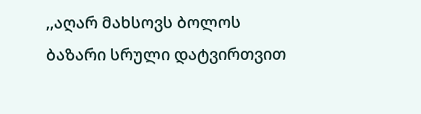,,აღარ მახსოვს ბოლოს ბაზარი სრული დატვირთვით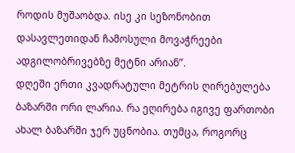როდის მუშაობდა. ისე კი სეზონობით დასავლეთიდან ჩამოსული მოვაჭრეები ადგილობრივებზე მეტნი არიან’’.
დღეში ერთი კვადრატული მეტრის ღირებულება ბაზარში ორი ლარია. რა ეღირება იგივე ფართობი ახალ ბაზარში ჯერ უცნობია. თუმცა, როგორც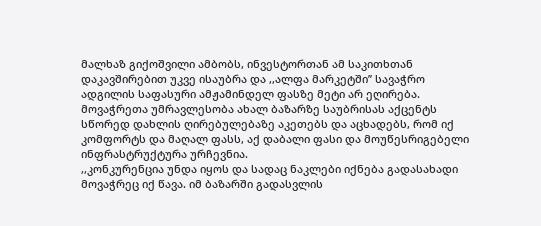მალხაზ გიქოშვილი ამბობს, ინვესტორთან ამ საკითხთან დაკავშირებით უკვე ისაუბრა და ,,ალფა მარკეტში’’ სავაჭრო ადგილის საფასური ამჟამინდელ ფასზე მეტი არ ეღირება.
მოვაჭრეთა უმრავლესობა ახალ ბაზარზე საუბრისას აქცენტს სწორედ დახლის ღირებულებაზე აკეთებს და აცხადებს, რომ იქ კომფორტს და მაღალ ფასს, აქ დაბალი ფასი და მოუწესრიგებელი ინფრასტრუქტურა ურჩევნია.
,,კონკურენცია უნდა იყოს და სადაც ნაკლები იქნება გადასახადი მოვაჭრეც იქ წავა. იმ ბაზარში გადასვლის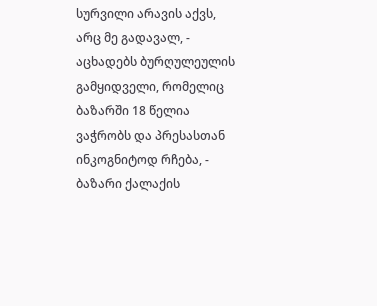სურვილი არავის აქვს, არც მე გადავალ, - აცხადებს ბურღულეულის გამყიდველი, რომელიც ბაზარში 18 წელია ვაჭრობს და პრესასთან ინკოგნიტოდ რჩება, - ბაზარი ქალაქის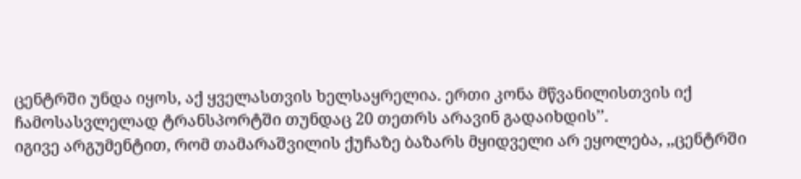ცენტრში უნდა იყოს, აქ ყველასთვის ხელსაყრელია. ერთი კონა მწვანილისთვის იქ ჩამოსასვლელად ტრანსპორტში თუნდაც 20 თეთრს არავინ გადაიხდის’’.
იგივე არგუმენტით, რომ თამარაშვილის ქუჩაზე ბაზარს მყიდველი არ ეყოლება, ,,ცენტრში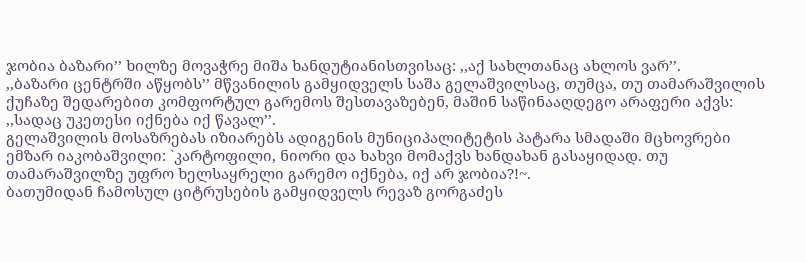ჯობია ბაზარი’’ ხილზე მოვაჭრე მიშა ხანდუტიანისთვისაც: ,,აქ სახლთანაც ახლოს ვარ’’.
,,ბაზარი ცენტრში აწყობს’’ მწვანილის გამყიდველს საშა გელაშვილსაც, თუმცა, თუ თამარაშვილის ქუჩაზე შედარებით კომფორტულ გარემოს შესთავაზებენ, მაშინ საწინააღდეგო არაფერი აქვს: ,,სადაც უკეთესი იქნება იქ წავალ’’.
გელაშვილის მოსაზრებას იზიარებს ადიგენის მუნიციპალიტეტის პატარა სმადაში მცხოვრები ემზარ იაკობაშვილი: `კარტოფილი, ნიორი და ხახვი მომაქვს ხანდახან გასაყიდად. თუ თამარაშვილზე უფრო ხელსაყრელი გარემო იქნება, იქ არ ჯობია?!~.
ბათუმიდან ჩამოსულ ციტრუსების გამყიდველს რევაზ გორგაძეს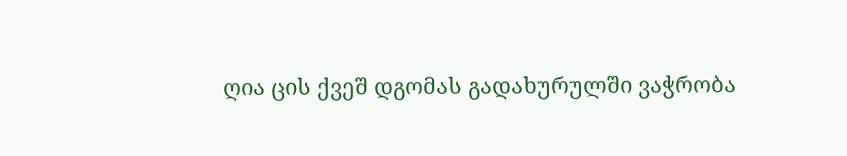ღია ცის ქვეშ დგომას გადახურულში ვაჭრობა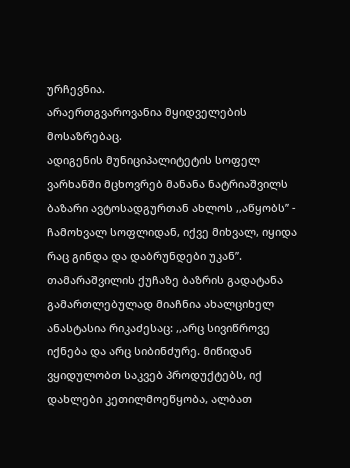ურჩევნია.
არაერთგვაროვანია მყიდველების მოსაზრებაც.
ადიგენის მუნიციპალიტეტის სოფელ ვარხანში მცხოვრებ მანანა ნატრიაშვილს ბაზარი ავტოსადგურთან ახლოს ,,აწყობს’’ - ჩამოხვალ სოფლიდან, იქვე მიხვალ, იყიდა რაც გინდა და დაბრუნდები უკან’’.
თამარაშვილის ქუჩაზე ბაზრის გადატანა გამართლებულად მიაჩნია ახალციხელ ანასტასია რიკაძესაც: ,,არც სივიწროვე იქნება და არც სიბინძურე. მიწიდან ვყიდულობთ საკვებ პროდუქტებს, იქ დახლები კეთილმოეწყობა, ალბათ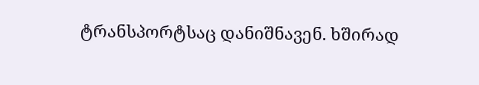ტრანსპორტსაც დანიშნავენ. ხშირად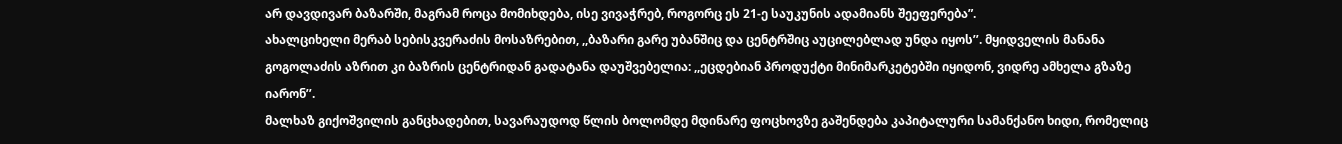არ დავდივარ ბაზარში, მაგრამ როცა მომიხდება, ისე ვივაჭრებ, როგორც ეს 21-ე საუკუნის ადამიანს შეეფერება”.
ახალციხელი მერაბ სებისკვერაძის მოსაზრებით, ,,ბაზარი გარე უბანშიც და ცენტრშიც აუცილებლად უნდა იყოს’’. მყიდველის მანანა გოგოლაძის აზრით კი ბაზრის ცენტრიდან გადატანა დაუშვებელია: ,,ეცდებიან პროდუქტი მინიმარკეტებში იყიდონ, ვიდრე ამხელა გზაზე იარონ’’.
მალხაზ გიქოშვილის განცხადებით, სავარაუდოდ წლის ბოლომდე მდინარე ფოცხოვზე გაშენდება კაპიტალური სამანქანო ხიდი, რომელიც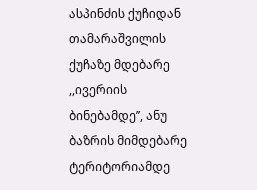ასპინძის ქუჩიდან თამარაშვილის ქუჩაზე მდებარე ,,ივერიის ბინებამდე’’, ანუ ბაზრის მიმდებარე ტერიტორიამდე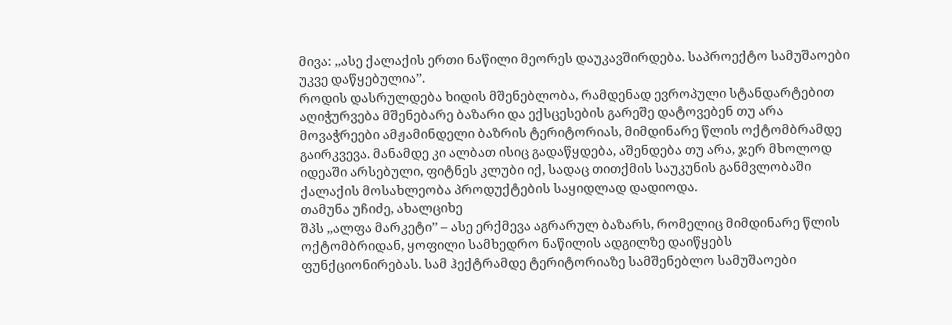მივა: ,,ასე ქალაქის ერთი ნაწილი მეორეს დაუკავშირდება. საპროექტო სამუშაოები უკვე დაწყებულია’’.
როდის დასრულდება ხიდის მშენებლობა, რამდენად ევროპული სტანდარტებით აღიჭურვება მშენებარე ბაზარი და ექსცესების გარეშე დატოვებენ თუ არა მოვაჭრეები ამჟამინდელი ბაზრის ტერიტორიას, მიმდინარე წლის ოქტომბრამდე გაირკვევა. მანამდე კი ალბათ ისიც გადაწყდება, აშენდება თუ არა, ჯერ მხოლოდ იდეაში არსებული, ფიტნეს კლუბი იქ, სადაც თითქმის საუკუნის განმვლობაში ქალაქის მოსახლეობა პროდუქტების საყიდლად დადიოდა.
თამუნა უჩიძე, ახალციხე
შპს ,,ალფა მარკეტი’’ – ასე ერქმევა აგრარულ ბაზარს, რომელიც მიმდინარე წლის ოქტომბრიდან, ყოფილი სამხედრო ნაწილის ადგილზე დაიწყებს ფუნქციონირებას. სამ ჰექტრამდე ტერიტორიაზე სამშენებლო სამუშაოები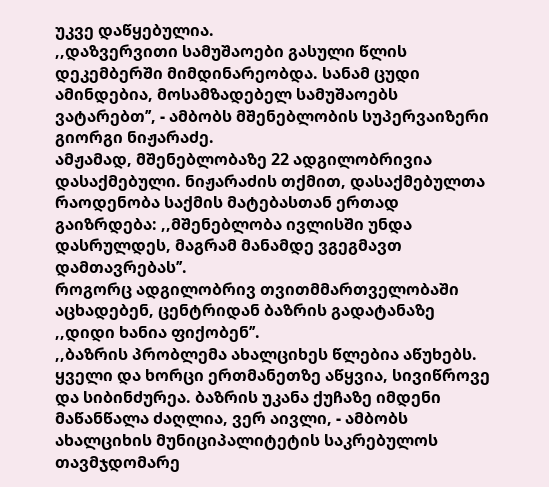უკვე დაწყებულია.
,,დაზვერვითი სამუშაოები გასული წლის დეკემბერში მიმდინარეობდა. სანამ ცუდი ამინდებია, მოსამზადებელ სამუშაოებს ვატარებთ’’, - ამბობს მშენებლობის სუპერვაიზერი გიორგი ნიჟარაძე.
ამჟამად, მშენებლობაზე 22 ადგილობრივია დასაქმებული. ნიჟარაძის თქმით, დასაქმებულთა რაოდენობა საქმის მატებასთან ერთად გაიზრდება: ,,მშენებლობა ივლისში უნდა დასრულდეს, მაგრამ მანამდე ვგეგმავთ დამთავრებას’’.
როგორც ადგილობრივ თვითმმართველობაში აცხადებენ, ცენტრიდან ბაზრის გადატანაზე ,,დიდი ხანია ფიქობენ’’.
,,ბაზრის პრობლემა ახალციხეს წლებია აწუხებს. ყველი და ხორცი ერთმანეთზე აწყვია, სივიწროვე და სიბინძურეა. ბაზრის უკანა ქუჩაზე იმდენი მაწანწალა ძაღლია, ვერ აივლი, - ამბობს ახალციხის მუნიციპალიტეტის საკრებულოს თავმჯდომარე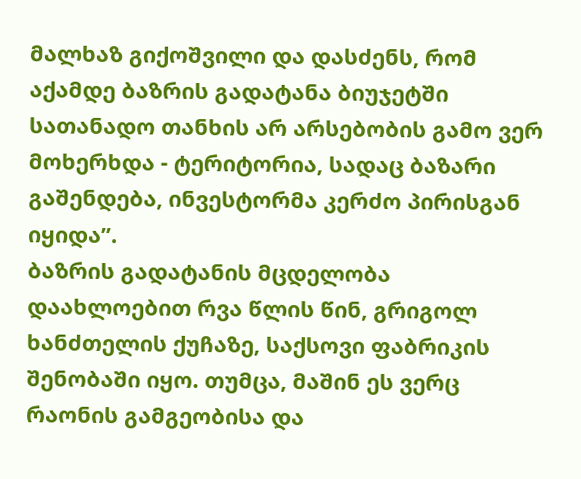მალხაზ გიქოშვილი და დასძენს, რომ აქამდე ბაზრის გადატანა ბიუჯეტში სათანადო თანხის არ არსებობის გამო ვერ მოხერხდა - ტერიტორია, სადაც ბაზარი გაშენდება, ინვესტორმა კერძო პირისგან იყიდა’’.
ბაზრის გადატანის მცდელობა დაახლოებით რვა წლის წინ, გრიგოლ ხანძთელის ქუჩაზე, საქსოვი ფაბრიკის შენობაში იყო. თუმცა, მაშინ ეს ვერც რაონის გამგეობისა და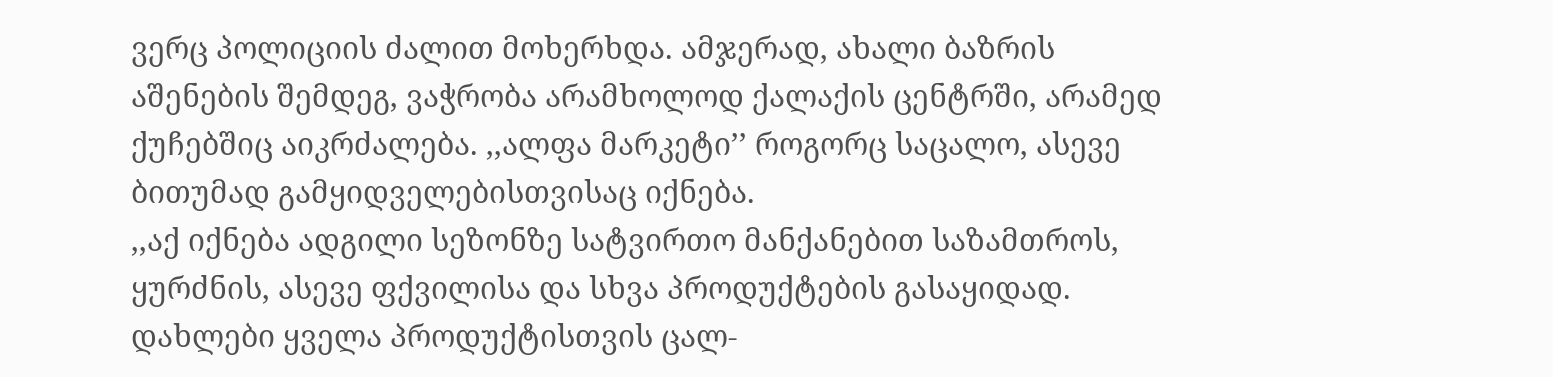ვერც პოლიციის ძალით მოხერხდა. ამჯერად, ახალი ბაზრის აშენების შემდეგ, ვაჭრობა არამხოლოდ ქალაქის ცენტრში, არამედ ქუჩებშიც აიკრძალება. ,,ალფა მარკეტი’’ როგორც საცალო, ასევე ბითუმად გამყიდველებისთვისაც იქნება.
,,აქ იქნება ადგილი სეზონზე სატვირთო მანქანებით საზამთროს, ყურძნის, ასევე ფქვილისა და სხვა პროდუქტების გასაყიდად. დახლები ყველა პროდუქტისთვის ცალ-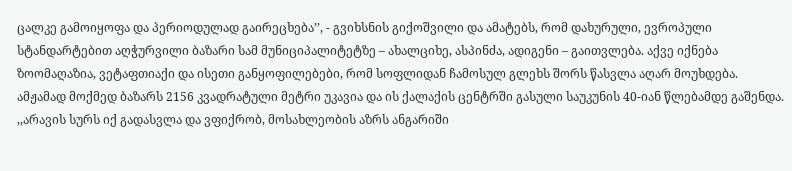ცალკე გამოიყოფა და პერიოდულად გაირეცხება’’, - გვიხსნის გიქოშვილი და ამატებს, რომ დახურული, ევროპული სტანდარტებით აღჭურვილი ბაზარი სამ მუნიციპალიტეტზე – ახალციხე, ასპინძა, ადიგენი – გაითვლება. აქვე იქნება ზოომაღაზია, ვეტაფთიაქი და ისეთი განყოფილებები, რომ სოფლიდან ჩამოსულ გლეხს შორს წასვლა აღარ მოუხდება.
ამჟამად მოქმედ ბაზარს 2156 კვადრატული მეტრი უკავია და ის ქალაქის ცენტრში გასული საუკუნის 40-იან წლებამდე გაშენდა.
,,არავის სურს იქ გადასვლა და ვფიქრობ, მოსახლეობის აზრს ანგარიში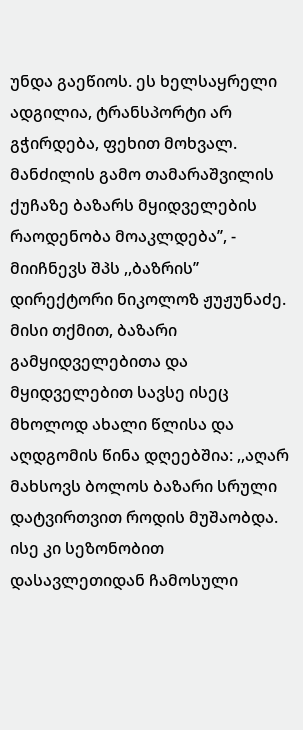უნდა გაეწიოს. ეს ხელსაყრელი ადგილია, ტრანსპორტი არ გჭირდება, ფეხით მოხვალ. მანძილის გამო თამარაშვილის ქუჩაზე ბაზარს მყიდველების რაოდენობა მოაკლდება’’, - მიიჩნევს შპს ,,ბაზრის’’ დირექტორი ნიკოლოზ ჟუჟუნაძე.
მისი თქმით, ბაზარი გამყიდველებითა და მყიდველებით სავსე ისეც მხოლოდ ახალი წლისა და აღდგომის წინა დღეებშია: ,,აღარ მახსოვს ბოლოს ბაზარი სრული დატვირთვით როდის მუშაობდა. ისე კი სეზონობით დასავლეთიდან ჩამოსული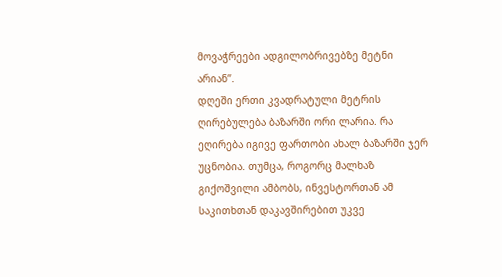მოვაჭრეები ადგილობრივებზე მეტნი არიან’’.
დღეში ერთი კვადრატული მეტრის ღირებულება ბაზარში ორი ლარია. რა ეღირება იგივე ფართობი ახალ ბაზარში ჯერ უცნობია. თუმცა, როგორც მალხაზ გიქოშვილი ამბობს, ინვესტორთან ამ საკითხთან დაკავშირებით უკვე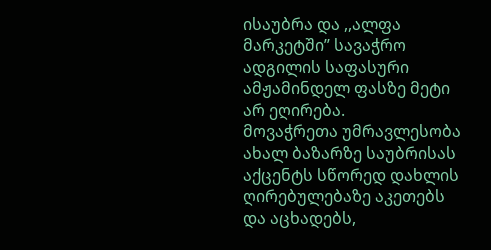ისაუბრა და ,,ალფა მარკეტში’’ სავაჭრო ადგილის საფასური ამჟამინდელ ფასზე მეტი არ ეღირება.
მოვაჭრეთა უმრავლესობა ახალ ბაზარზე საუბრისას აქცენტს სწორედ დახლის ღირებულებაზე აკეთებს და აცხადებს,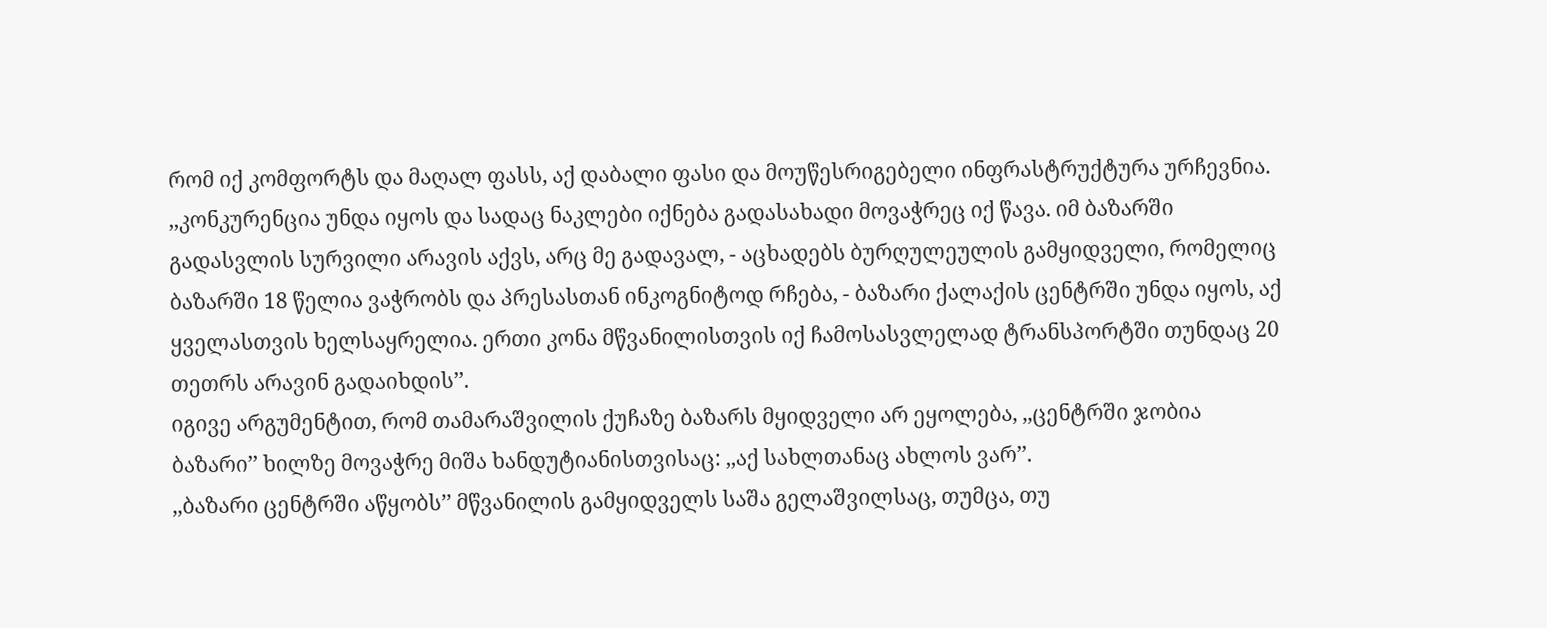რომ იქ კომფორტს და მაღალ ფასს, აქ დაბალი ფასი და მოუწესრიგებელი ინფრასტრუქტურა ურჩევნია.
,,კონკურენცია უნდა იყოს და სადაც ნაკლები იქნება გადასახადი მოვაჭრეც იქ წავა. იმ ბაზარში გადასვლის სურვილი არავის აქვს, არც მე გადავალ, - აცხადებს ბურღულეულის გამყიდველი, რომელიც ბაზარში 18 წელია ვაჭრობს და პრესასთან ინკოგნიტოდ რჩება, - ბაზარი ქალაქის ცენტრში უნდა იყოს, აქ ყველასთვის ხელსაყრელია. ერთი კონა მწვანილისთვის იქ ჩამოსასვლელად ტრანსპორტში თუნდაც 20 თეთრს არავინ გადაიხდის’’.
იგივე არგუმენტით, რომ თამარაშვილის ქუჩაზე ბაზარს მყიდველი არ ეყოლება, ,,ცენტრში ჯობია ბაზარი’’ ხილზე მოვაჭრე მიშა ხანდუტიანისთვისაც: ,,აქ სახლთანაც ახლოს ვარ’’.
,,ბაზარი ცენტრში აწყობს’’ მწვანილის გამყიდველს საშა გელაშვილსაც, თუმცა, თუ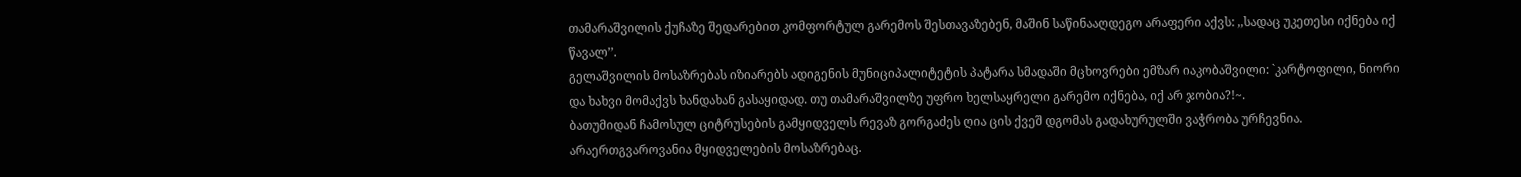თამარაშვილის ქუჩაზე შედარებით კომფორტულ გარემოს შესთავაზებენ, მაშინ საწინააღდეგო არაფერი აქვს: ,,სადაც უკეთესი იქნება იქ წავალ’’.
გელაშვილის მოსაზრებას იზიარებს ადიგენის მუნიციპალიტეტის პატარა სმადაში მცხოვრები ემზარ იაკობაშვილი: `კარტოფილი, ნიორი და ხახვი მომაქვს ხანდახან გასაყიდად. თუ თამარაშვილზე უფრო ხელსაყრელი გარემო იქნება, იქ არ ჯობია?!~.
ბათუმიდან ჩამოსულ ციტრუსების გამყიდველს რევაზ გორგაძეს ღია ცის ქვეშ დგომას გადახურულში ვაჭრობა ურჩევნია.
არაერთგვაროვანია მყიდველების მოსაზრებაც.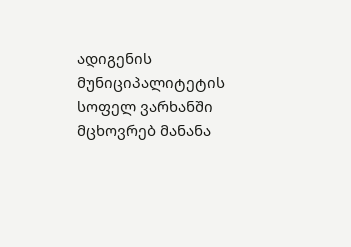ადიგენის მუნიციპალიტეტის სოფელ ვარხანში მცხოვრებ მანანა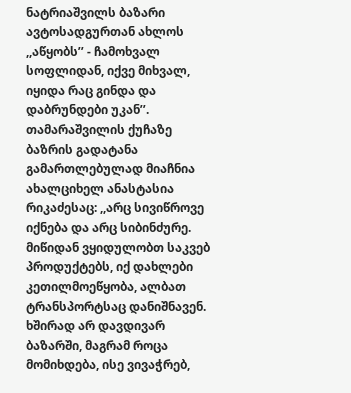ნატრიაშვილს ბაზარი ავტოსადგურთან ახლოს ,,აწყობს’’ - ჩამოხვალ სოფლიდან, იქვე მიხვალ, იყიდა რაც გინდა და დაბრუნდები უკან’’.
თამარაშვილის ქუჩაზე ბაზრის გადატანა გამართლებულად მიაჩნია ახალციხელ ანასტასია რიკაძესაც: ,,არც სივიწროვე იქნება და არც სიბინძურე. მიწიდან ვყიდულობთ საკვებ პროდუქტებს, იქ დახლები კეთილმოეწყობა, ალბათ ტრანსპორტსაც დანიშნავენ. ხშირად არ დავდივარ ბაზარში, მაგრამ როცა მომიხდება, ისე ვივაჭრებ,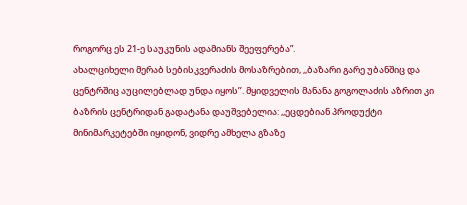როგორც ეს 21-ე საუკუნის ადამიანს შეეფერება”.
ახალციხელი მერაბ სებისკვერაძის მოსაზრებით, ,,ბაზარი გარე უბანშიც და ცენტრშიც აუცილებლად უნდა იყოს’’. მყიდველის მანანა გოგოლაძის აზრით კი ბაზრის ცენტრიდან გადატანა დაუშვებელია: ,,ეცდებიან პროდუქტი მინიმარკეტებში იყიდონ, ვიდრე ამხელა გზაზე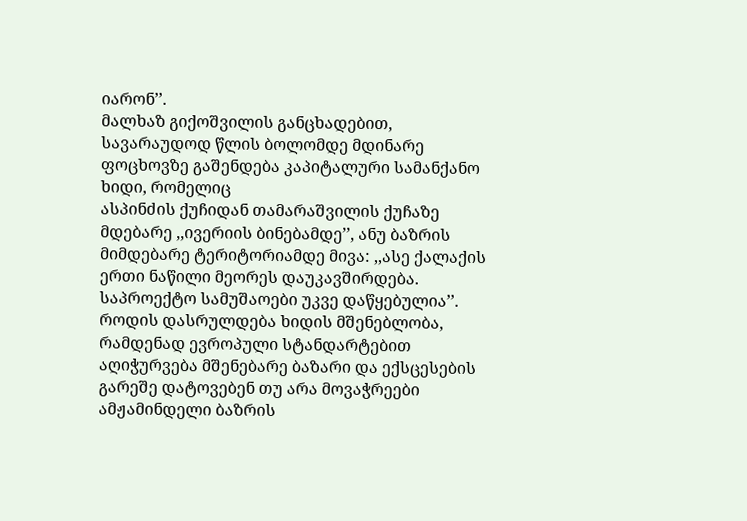იარონ’’.
მალხაზ გიქოშვილის განცხადებით, სავარაუდოდ წლის ბოლომდე მდინარე ფოცხოვზე გაშენდება კაპიტალური სამანქანო ხიდი, რომელიც
ასპინძის ქუჩიდან თამარაშვილის ქუჩაზე მდებარე ,,ივერიის ბინებამდე’’, ანუ ბაზრის მიმდებარე ტერიტორიამდე მივა: ,,ასე ქალაქის ერთი ნაწილი მეორეს დაუკავშირდება. საპროექტო სამუშაოები უკვე დაწყებულია’’.
როდის დასრულდება ხიდის მშენებლობა, რამდენად ევროპული სტანდარტებით აღიჭურვება მშენებარე ბაზარი და ექსცესების გარეშე დატოვებენ თუ არა მოვაჭრეები ამჟამინდელი ბაზრის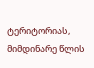ტერიტორიას, მიმდინარე წლის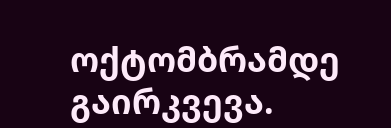ოქტომბრამდე გაირკვევა.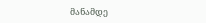მანამდე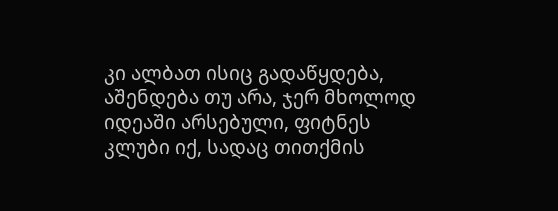კი ალბათ ისიც გადაწყდება, აშენდება თუ არა, ჯერ მხოლოდ იდეაში არსებული, ფიტნეს კლუბი იქ, სადაც თითქმის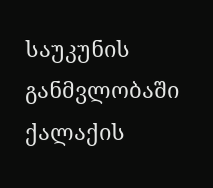საუკუნის განმვლობაში ქალაქის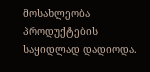მოსახლეობა პროდუქტების საყიდლად დადიოდა.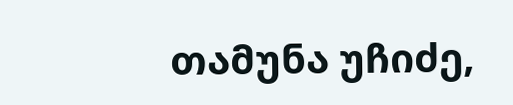თამუნა უჩიძე,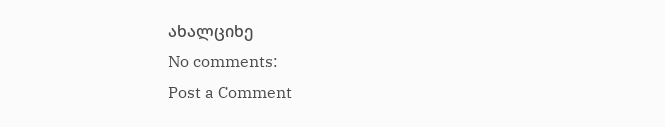ახალციხე
No comments:
Post a Comment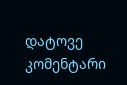დატოვე კომენტარი